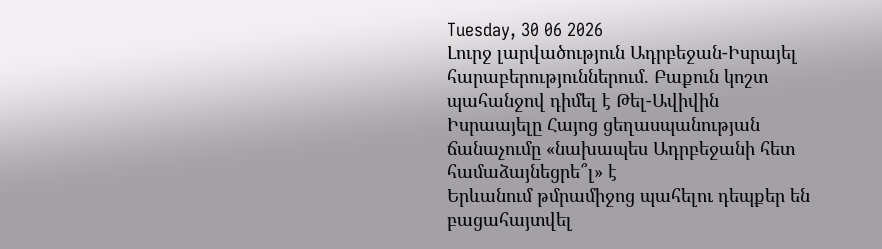Tuesday, 30 06 2026
Լուրջ լարվածություն Ադրբեջան-Իսրայել հարաբերություններում. Բաքուն կոշտ պահանջով դիմել է Թել-Ավիվին
Իսրաայելը Հայոց ցեղասպանության ճանաչումը «նախապես Ադրբեջանի հետ համաձայնեցրե՞լ» է
Երևանում թմրամիջոց պահելու դեպքեր են բացահայտվել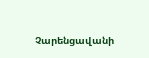Չարենցավանի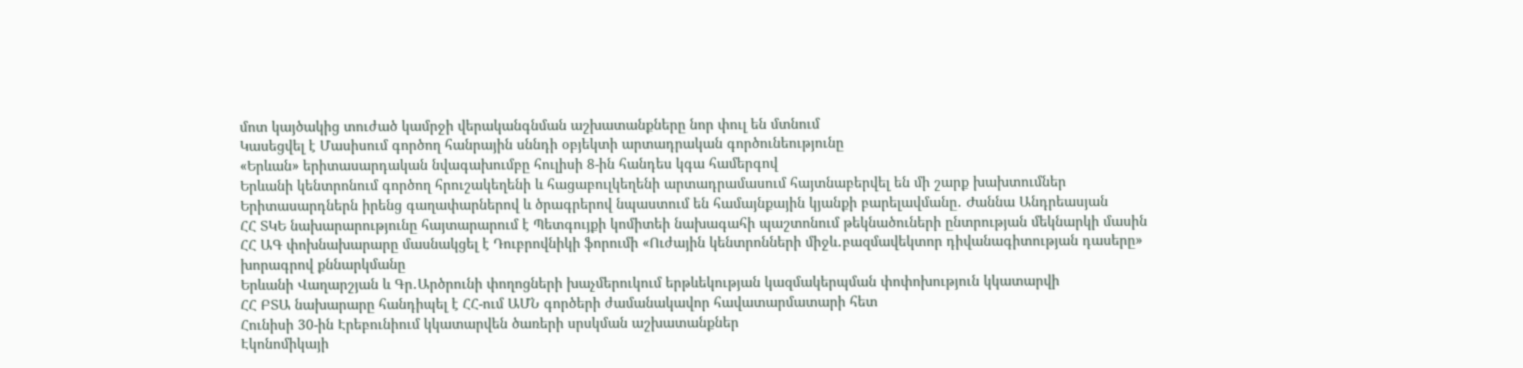մոտ կայծակից տուժած կամրջի վերականգնման աշխատանքները նոր փուլ են մտնում
Կասեցվել է Մասիսում գործող հանրային սննդի օբյեկտի արտադրական գործունեությունը
«Երևան» երիտասարդական նվագախումբը հուլիսի 8-ին հանդես կգա համերգով
Երևանի կենտրոնում գործող հրուշակեղենի և հացաբուլկեղենի արտադրամասում հայտնաբերվել են մի շարք խախտումներ
Երիտասարդներն իրենց գաղափարներով և ծրագրերով նպաստում են համայնքային կյանքի բարելավմանը․ Ժաննա Անդրեասյան
ՀՀ ՏԿԵ նախարարությունը հայտարարում է Պետգույքի կոմիտեի նախագահի պաշտոնում թեկնածուների ընտրության մեկնարկի մասին
ՀՀ ԱԳ փոխնախարարը մասնակցել է Դուբրովնիկի ֆորումի «Ուժային կենտրոնների միջև․բազմավեկտոր դիվանագիտության դասերը» խորագրով քննարկմանը
Երևանի Վաղարշյան և Գր․Արծրունի փողոցների խաչմերուկում երթևեկության կազմակերպման փոփոխություն կկատարվի
ՀՀ ԲՏԱ նախարարը հանդիպել է ՀՀ-ում ԱՄՆ գործերի ժամանակավոր հավատարմատարի հետ
Հունիսի 30-ին Էրեբունիում կկատարվեն ծառերի սրսկման աշխատանքներ
Էկոնոմիկայի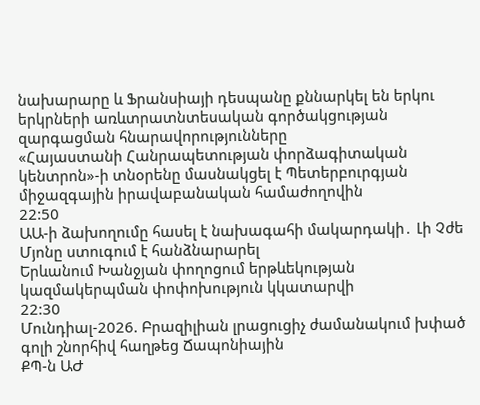նախարարը և Ֆրանսիայի դեսպանը քննարկել են երկու երկրների առևտրատնտեսական գործակցության զարգացման հնարավորությունները
«Հայաստանի Հանրապետության փորձագիտական կենտրոն»-ի տնօրենը մասնակցել է Պետերբուրգյան միջազգային իրավաբանական համաժողովին
22:50
ԱԱ-ի ձախողումը հասել է նախագահի մակարդակի․ Լի Չժե Մյոնը ստուգում է հանձնարարել
Երևանում Խանջյան փողոցում երթևեկության կազմակերպման փոփոխություն կկատարվի
22:30
Մունդիալ-2026. Բրազիլիան լրացուցիչ ժամանակում խփած գոլի շնորհիվ հաղթեց Ճապոնիային
ՔՊ-ն ԱԺ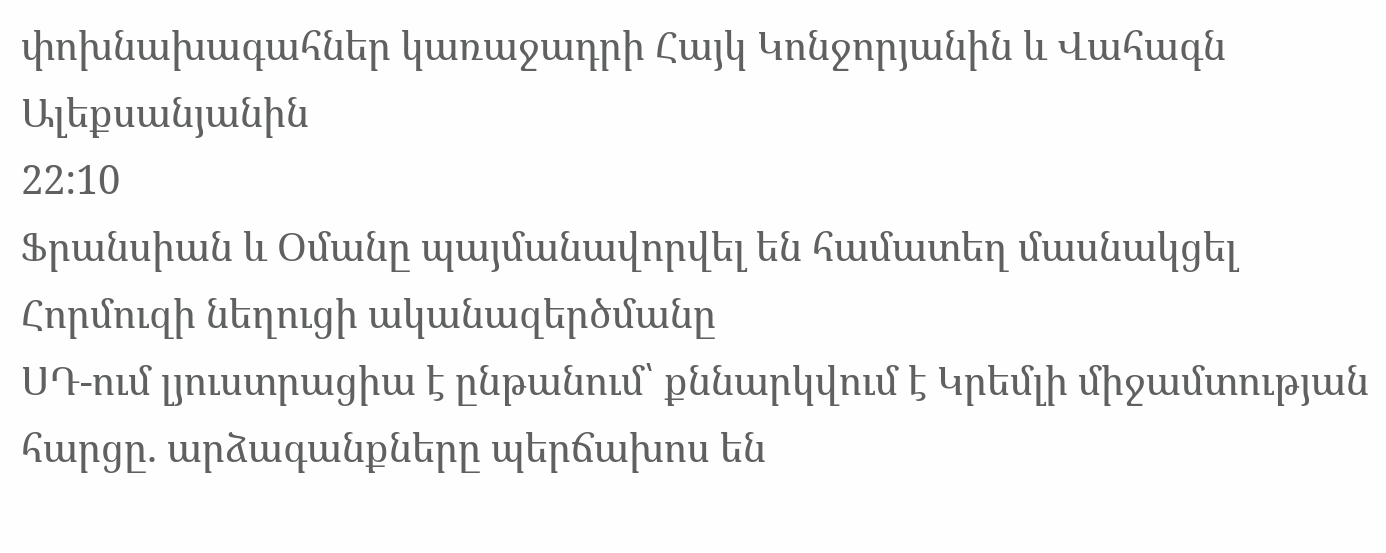փոխնախագահներ կառաջադրի Հայկ Կոնջորյանին և Վահագն Ալեքսանյանին
22:10
Ֆրանսիան և Օմանը պայմանավորվել են համատեղ մասնակցել Հորմուզի նեղուցի ականազերծմանը
ՍԴ-ում լյուստրացիա է ընթանում՝ քննարկվում է Կրեմլի միջամտության հարցը. արձագանքները պերճախոս են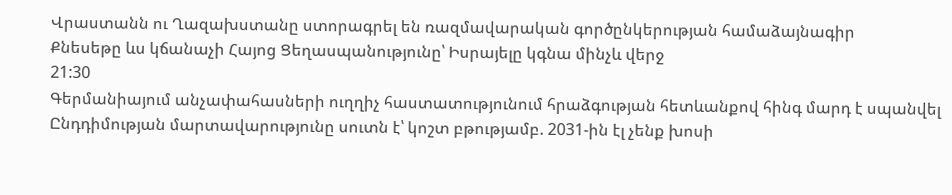Վրաստանն ու Ղազախստանը ստորագրել են ռազմավարական գործընկերության համաձայնագիր
Քնեսեթը ևս կճանաչի Հայոց Ցեղասպանությունը՝ Իսրայելը կգնա մինչև վերջ
21:30
Գերմանիայում անչափահասների ուղղիչ հաստատությունում հրաձգության հետևանքով հինգ մարդ է սպանվել
Ընդդիմության մարտավարությունը սուտն է՝ կոշտ բթությամբ. 2031-ին էլ չենք խոսի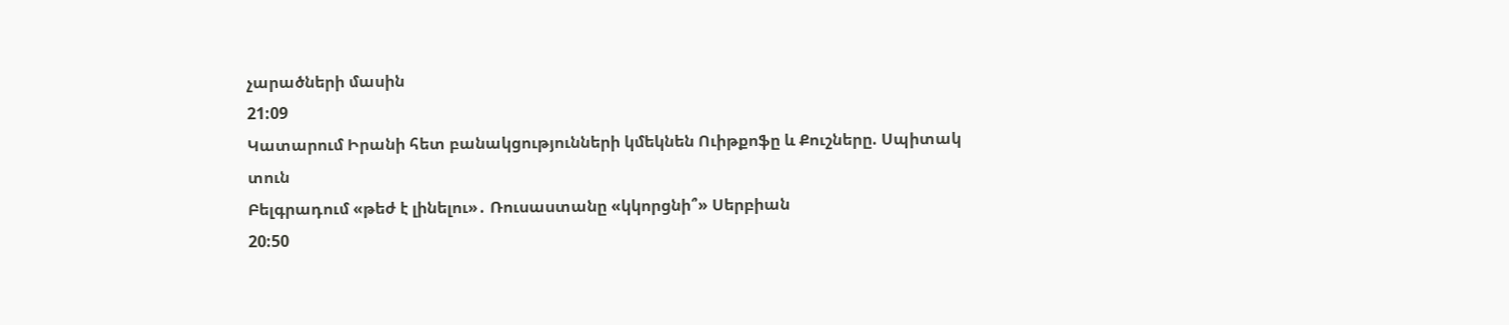չարածների մասին
21:09
Կատարում Իրանի հետ բանակցությունների կմեկնեն Ուիթքոֆը և Քուշները. Սպիտակ տուն
Բելգրադում «թեժ է լինելու»․ Ռուսաստանը «կկորցնի՞» Սերբիան
20:50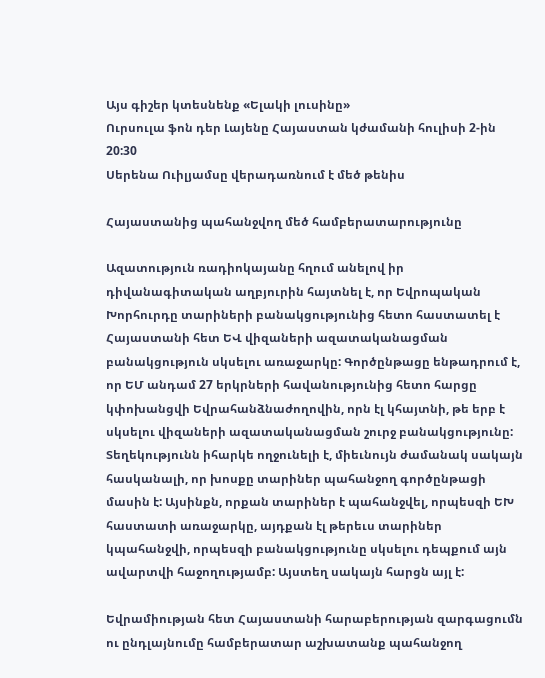Այս գիշեր կտեսնենք «Ելակի լուսինը»
Ուրսուլա ֆոն դեր Լայենը Հայաստան կժամանի հուլիսի 2-ին
20:30
Սերենա Ուիլյամսը վերադառնում է մեծ թենիս

Հայաստանից պահանջվող մեծ համբերատարությունը

Ազատություն ռադիոկայանը հղում անելով իր դիվանագիտական աղբյուրին հայտնել է, որ Եվրոպական Խորհուրդը տարիների բանակցությունից հետո հաստատել է Հայաստանի հետ ԵՎ վիզաների ազատականացման բանակցություն սկսելու առաջարկը: Գործընթացը ենթադրում է, որ ԵՄ անդամ 27 երկրների հավանությունից հետո հարցը կփոխանցվի Եվրահանձնաժողովին, որն էլ կհայտնի, թե երբ է սկսելու վիզաների ազատականացման շուրջ բանակցությունը: Տեղեկությունն իհարկե ողջունելի է, միեւնույն ժամանակ սակայն հասկանալի, որ խոսքը տարիներ պահանջող գործընթացի մասին է: Այսինքն, որքան տարիներ է պահանջվել, որպեսզի ԵԽ հաստատի առաջարկը, այդքան էլ թերեւս տարիներ կպահանջվի, որպեսզի բանակցությունը սկսելու դեպքում այն ավարտվի հաջողությամբ: Այստեղ սակայն հարցն այլ է:

Եվրամիության հետ Հայաստանի հարաբերության զարգացումն ու ընդլայնումը համբերատար աշխատանք պահանջող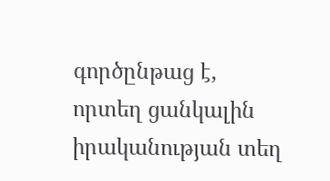գործընթաց է, որտեղ ցանկալին իրականության տեղ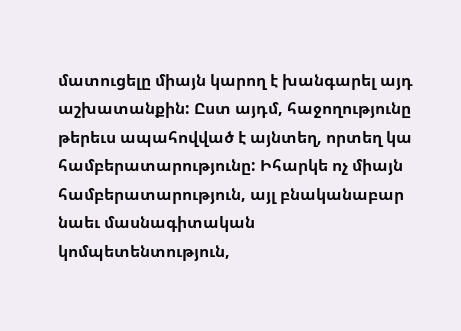մատուցելը միայն կարող է խանգարել այդ աշխատանքին: Ըստ այդմ, հաջողությունը թերեւս ապահովված է այնտեղ, որտեղ կա համբերատարությունը: Իհարկե ոչ միայն համբերատարություն, այլ բնականաբար նաեւ մասնագիտական կոմպետենտություն,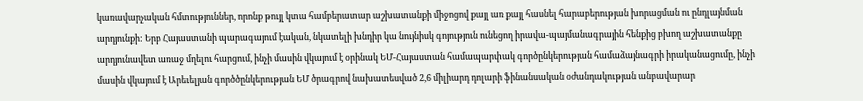կառավարչական հմտություններ, որոնք թույլ կտա համբերատար աշխատանքի միջոցով քայլ առ քայլ հասնել հարաբերության խորացման ու ընդլայնման արդյունքի: Երբ Հայաստանի պարագայում էական, նկատելի խնդիր կա նույնիսկ գոյություն ունեցող իրավա-պայմանագրային հենքից բխող աշխատանքը արդյունավետ առաջ մղելու հարցում, ինչի մասին վկայում է օրինակ ԵՄ-Հայաստան համապարփակ գործընկերության համաձայնագրի իրականացումը, ինչի մասին վկայում է Արեւելյան գործծընկերության ԵՄ ծրագրով նախատեսված 2,6 միլիարդ դոլարի ֆինանսական օժանդակության անբավարար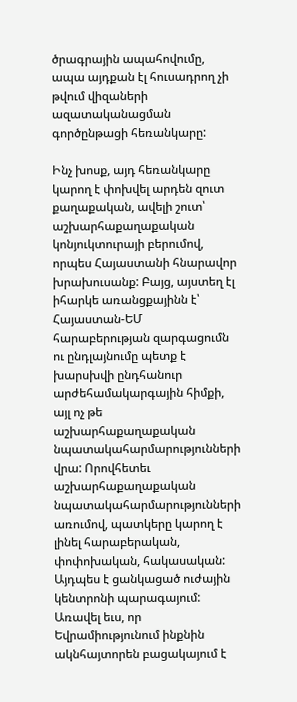ծրագրային ապահովումը, ապա այդքան էլ հուսադրող չի թվում վիզաների ազատականացման գործընթացի հեռանկարը:

Ինչ խոսք, այդ հեռանկարը կարող է փոխվել արդեն զուտ քաղաքական, ավելի շուտ՝ աշխարհաքաղաքական կոնյուկտուրայի բերումով, որպես Հայաստանի հնարավոր խրախուսանք: Բայց, այստեղ էլ իհարկե առանցքայինն է՝ Հայաստան-ԵՄ հարաբերության զարգացումն ու ընդլայնումը պետք է խարսխվի ընդհանուր արժեհամակարգային հիմքի, այլ ոչ թե աշխարհաքաղաքական նպատակահարմարությունների վրա: Որովհետեւ աշխարհաքաղաքական նպատակահարմարությունների առումով, պատկերը կարող է լինել հարաբերական, փոփոխական, հակասական: Այդպես է ցանկացած ուժային կենտրոնի պարագայում: Առավել եւս, որ Եվրամիությունում ինքնին ակնհայտորեն բացակայում է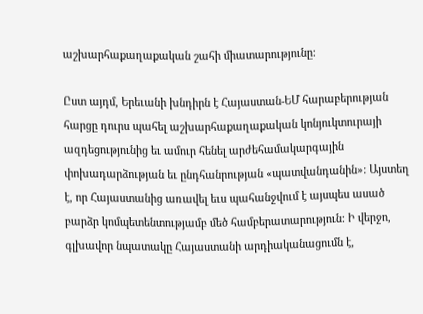աշխարհաքաղաքական շահի միատարությունը:

Ըստ այդմ, Երեւանի խնդիրն է Հայաստան-ԵՄ հարաբերության հարցը դուրս պահել աշխարհաքաղաքական կոնյուկտուրայի ազդեցությունից եւ ամուր հենել արժեհամակարգային փոխադարձության եւ ընդհանրության «պատվանդանին»: Այստեղ է, որ Հայաստանից առավել եւս պահանջվում է այսպես ասած բարձր կոմպետենտությամբ մեծ համբերատարություն: Ի վերջո, գլխավոր նպատակը Հայաստանի արդիականացումն է,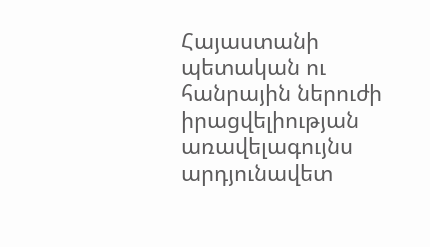Հայաստանի պետական ու հանրային ներուժի իրացվելիության առավելագույնս արդյունավետ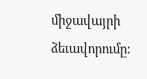միջավայրի ձեւավորումը: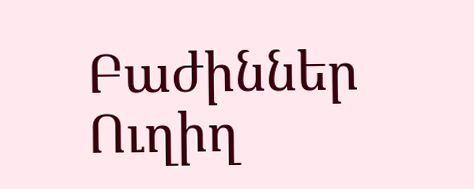Բաժիններ
Ուղիղ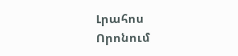Լրահոս
Որոնում